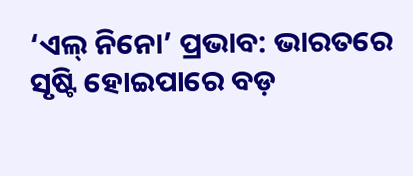‘ଏଲ୍‌ ନିନୋ’ ପ୍ରଭାବ: ଭାରତରେ ସୃଷ୍ଟି ହୋଇପାରେ ବଡ଼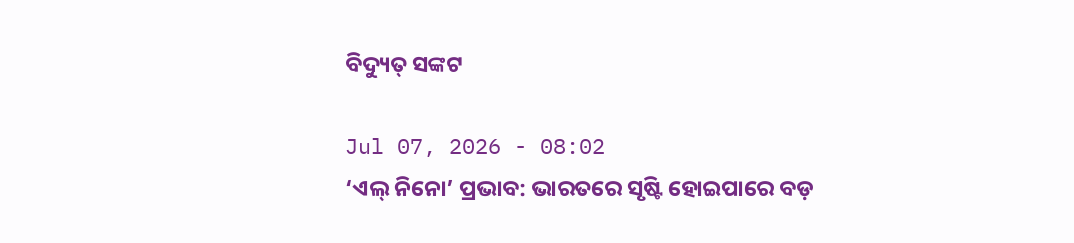ବିଦ୍ୟୁତ୍‌ ସଙ୍କଟ

Jul 07, 2026 - 08:02
‘ଏଲ୍‌ ନିନୋ’ ପ୍ରଭାବ: ଭାରତରେ ସୃଷ୍ଟି ହୋଇପାରେ ବଡ଼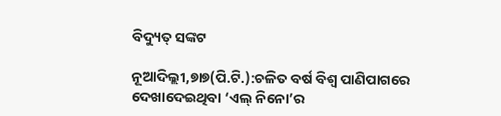ବିଦ୍ୟୁତ୍‌ ସଙ୍କଟ

ନୂଆଦିଲ୍ଲୀ,୭ା୭(ପି.ଟି.):ଚଳିତ ବର୍ଷ ବିଶ୍ୱ ପାଣିପାଗରେ ଦେଖାଦେଇଥିବା ‘ଏଲ୍‌ ନିନୋ’ର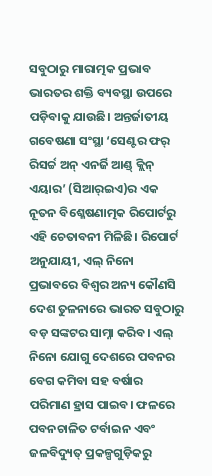ସବୁଠାରୁ ମାରାତ୍ମକ ପ୍ରଭାବ ଭାରତର ଶକ୍ତି ବ୍ୟବସ୍ଥା ଉପରେ ପଡ଼ିବାକୁ ଯାଉଛି। ଅନ୍ତର୍ଜାତୀୟ ଗବେଷଣା ସଂସ୍ଥା ‘ସେଣ୍ଟର ଫର୍‌ ରିସର୍ଚ୍ଚ ଅନ୍‌ ଏନର୍ଜି ଆଣ୍ଡ୍‌ କ୍ଲିନ୍‌ ଏୟାର’ (ସିଆର୍‌ଇଏ)ର ଏକ ନୂତନ ବିଶ୍ଳେଷଣାତ୍ମକ ରିପୋର୍ଟରୁ ଏହି ଚେତାବନୀ ମିଳିଛି। ରିପୋର୍ଟ ଅନୁଯାୟୀ, ଏଲ୍‌ ନିନୋ ପ୍ରଭାବରେ ବିଶ୍ୱର ଅନ୍ୟ କୌଣସି ଦେଶ ତୁଳନାରେ ଭାରତ ସବୁଠାରୁ ବଡ଼ ସଙ୍କଟର ସାମ୍ନା କରିବ। ଏଲ୍‌ ନିନୋ ଯୋଗୁ ଦେଶରେ ପବନର ବେଗ କମିବା ସହ ବର୍ଷାର ପରିମାଣ ହ୍ରାସ ପାଇବ। ଫଳରେ ପବନଚାଳିତ ଟର୍ବାଇନ ଏବଂ ଜଳବିଦ୍ୟୁତ୍‌ ପ୍ରକଳ୍ପଗୁଡ଼ିକରୁ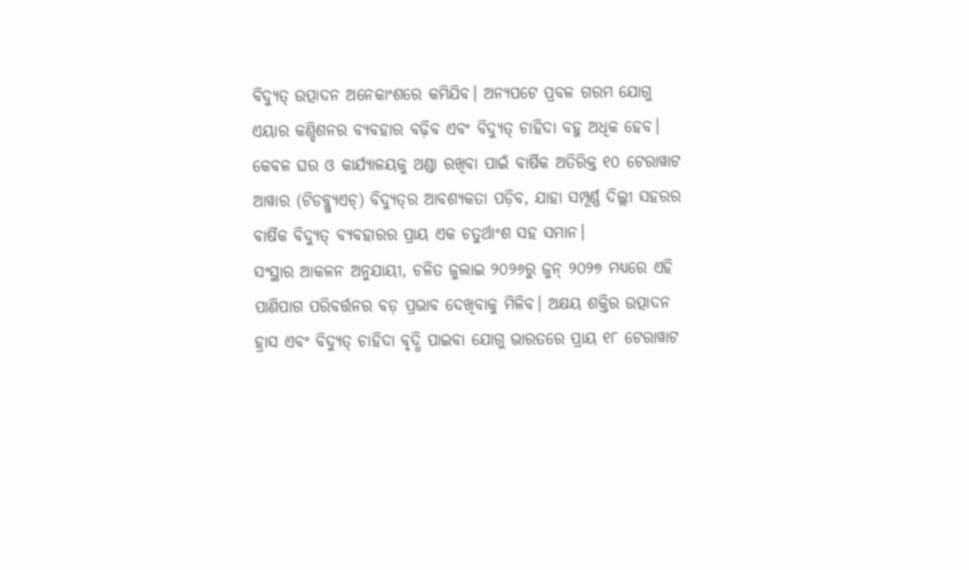ବିଦ୍ୟୁତ୍‌ ଉତ୍ପାଦନ ଅନେକାଂଶରେ କମିଯିବ। ଅନ୍ୟପଟେ ପ୍ରବଳ ଗରମ ଯୋଗୁ ଏୟାର କଣ୍ଡିଶନର ବ୍ୟବହାର ବଢ଼ିବ ଏବଂ ବିଦ୍ୟୁତ୍‌ ଚାହିଦା ବହୁ ଅଧିକ ହେବ। କେବଳ ଘର ଓ କାର୍ଯ୍ୟାଳୟକୁ ଥଣ୍ଡା ରଖିବା ପାଇଁ ବାର୍ଷିକ ଅତିରିକ୍ତ ୧୦ ଟେରାୱାଟ ଆୱାର (ଟିଡବ୍ଲ୍ୟୁଏଚ୍‌) ବିଦ୍ୟୁତ୍‌ର ଆବଶ୍ୟକତା ପଡ଼ିବ, ଯାହା ସମ୍ପୂର୍ଣ୍ଣ ଦିଲ୍ଲୀ ସହରର ବାର୍ଷିକ ବିଦ୍ୟୁତ୍‌ ବ୍ୟବହାରର ପ୍ରାୟ ଏକ ଚତୁର୍ଥାଂଶ ସହ ସମାନ।
ସଂସ୍ଥାର ଆକଳନ ଅନୁଯାୟୀ, ଚଳିତ ଜୁଲାଇ ୨୦୨୬ରୁ ଜୁନ୍‌ ୨୦୨୭ ମଧ୍ୟରେ ଏହି ପାଣିପାଗ ପରିବର୍ତ୍ତନର ବଡ଼ ପ୍ରଭାବ ଦେଖିବାକୁ ମିଳିବ। ଅକ୍ଷୟ ଶକ୍ତିର ଉତ୍ପାଦନ ହ୍ରାସ ଏବଂ ବିଦ୍ୟୁତ୍‌ ଚାହିଦା ବୃଦ୍ଧି ପାଇବା ଯୋଗୁ ଭାରତରେ ପ୍ରାୟ ୧୮ ଟେରାୱାଟ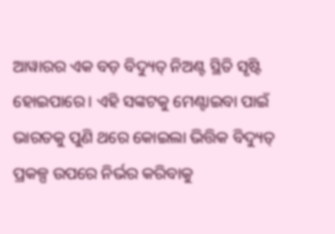ଆୱାରର ଏକ ବଡ଼ ବିଦ୍ୟୁତ୍‌ ନିଅଣ୍ଟ ସ୍ଥିତି ସୃଷ୍ଟି ହୋଇପାରେ। ଏହି ସଙ୍କଟକୁ ମେଣ୍ଟାଇବା ପାଇଁ ଭାରତକୁ ପୁଣି ଥରେ କୋଇଲା ଭିତ୍ତିକ ବିଦ୍ୟୁତ୍‌ ପ୍ରକଳ୍ପ ଉପରେ ନିର୍ଭର କରିବାକୁ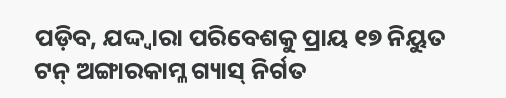ପଡ଼ିବ, ଯଦ୍ଦ୍ବାରା ପରିବେଶକୁ ପ୍ରାୟ ୧୭ ନିୟୁତ ଟନ୍‌ ଅଙ୍ଗାରକାମ୍ଳ ଗ୍ୟାସ୍‌ ନିର୍ଗତ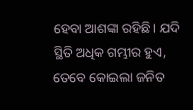ହେବା ଆଶଙ୍କା ରହିଛି। ଯଦି ସ୍ଥିତି ଅଧିକ ଗମ୍ଭୀର ହୁଏ, ତେବେ କୋଇଲା ଜନିତ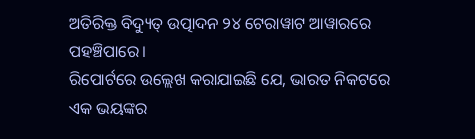ଅତିରିକ୍ତ ବିଦ୍ୟୁତ୍‌ ଉତ୍ପାଦନ ୨୪ ଟେରାୱାଟ ଆୱାରରେ ପହଞ୍ଚିପାରେ।
ରିପୋର୍ଟରେ ଉଲ୍ଲେଖ କରାଯାଇଛି ଯେ, ଭାରତ ନିକଟରେ ଏକ ଭୟଙ୍କର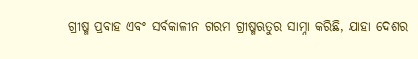ଗ୍ରୀଷ୍ମ ପ୍ରବାହ ଏବଂ ସର୍ବକାଳୀନ ଗରମ ଗ୍ରୀଷ୍ମଋତୁର ସାମ୍ନା କରିଛି, ଯାହା ଦେଶର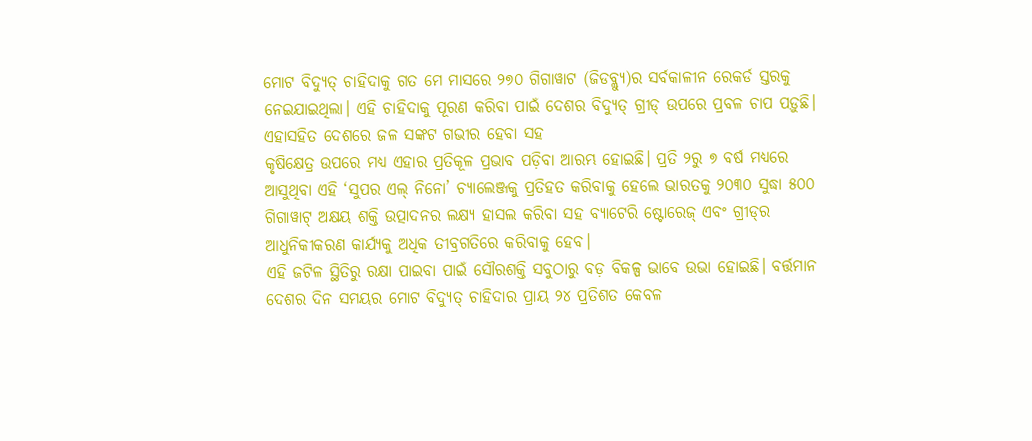ମୋଟ ବିଦ୍ୟୁତ୍‌ ଚାହିଦାକୁ ଗତ ମେ ମାସରେ ୨୭୦ ଗିଗାୱାଟ (ଜିଡବ୍ଲ୍ୟୁ)ର ସର୍ବକାଳୀନ ରେକର୍ଡ ସ୍ତରକୁ ନେଇଯାଇଥିଲା। ଏହି ଚାହିଦାକୁ ପୂରଣ କରିବା ପାଇଁ ଦେଶର ବିଦ୍ୟୁତ୍‌ ଗ୍ରୀଡ୍‌ ଉପରେ ପ୍ରବଳ ଚାପ ପଡ଼ୁଛି। ଏହାସହିତ ଦେଶରେ ଜଳ ସଙ୍କଟ ଗଭୀର ହେବା ସହ
କୃଷିକ୍ଷେତ୍ର ଉପରେ ମଧ୍ୟ ଏହାର ପ୍ରତିକୂଳ ପ୍ରଭାବ ପଡ଼ିବା ଆରମ୍ଭ ହୋଇଛି। ପ୍ରତି ୨ରୁ ୭ ବର୍ଷ ମଧ୍ୟରେ ଆସୁଥିବା ଏହି ‘ସୁପର ଏଲ୍‌ ନିନୋ’ ଚ୍ୟାଲେଞ୍ଜକୁ ପ୍ରତିହତ କରିବାକୁ ହେଲେ ଭାରତକୁ ୨୦୩୦ ସୁଦ୍ଧା ୫୦୦ ଗିଗାୱାଟ୍‌ ଅକ୍ଷୟ ଶକ୍ତି ଉତ୍ପାଦନର ଲକ୍ଷ୍ୟ ହାସଲ କରିବା ସହ ବ୍ୟାଟେରି ଷ୍ଟୋରେଜ୍‌ ଏବଂ ଗ୍ରୀଡ୍‌ର ଆଧୁନିକୀକରଣ କାର୍ଯ୍ୟକୁ ଅଧିକ ତୀବ୍ରଗତିରେ କରିବାକୁ ହେବ।
ଏହି ଜଟିଳ ସ୍ଥିତିରୁ ରକ୍ଷା ପାଇବା ପାଇଁ ସୌରଶକ୍ତି ସବୁଠାରୁ ବଡ଼ ବିକଳ୍ପ ଭାବେ ଉଭା ହୋଇଛି। ବର୍ତ୍ତମାନ ଦେଶର ଦିନ ସମୟର ମୋଟ ବିଦ୍ୟୁତ୍‌ ଚାହିଦାର ପ୍ରାୟ ୨୪ ପ୍ରତିଶତ କେବଳ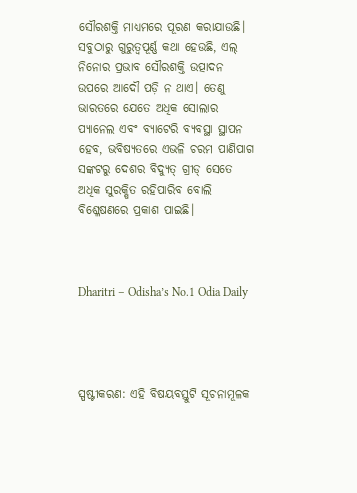ସୌରଶକ୍ତି ମାଧ୍ୟମରେ ପୂରଣ କରାଯାଉଛି। ସବୁଠାରୁ ଗୁରୁତ୍ୱପୂର୍ଣ୍ଣ କଥା ହେଉଛି, ଏଲ୍‌ ନିନୋର ପ୍ରଭାବ ସୌରଶକ୍ତି ଉତ୍ପାଦନ ଉପରେ ଆଦୌ ପଡ଼ି ନ ଥାଏ। ତେଣୁ ଭାରତରେ ଯେତେ ଅଧିକ ସୋଲାର ପ୍ୟାନେଲ ଏବଂ ବ୍ୟାଟେରି ବ୍ୟବସ୍ଥା ସ୍ଥାପନ ହେବ, ଭବିଷ୍ୟତରେ ଏଭଳି ଚରମ ପାଣିପାଗ ସଙ୍କଟରୁ ଦେଶର ବିଦ୍ୟୁତ୍‌ ଗ୍ରୀଡ୍‌ ସେତେ ଅଧିକ ସୁରକ୍ଷିତ ରହିପାରିବ ବୋଲି ବିଶ୍ଳେଷଣରେ ପ୍ରକାଶ ପାଇଛି।



Dharitri – Odisha’s No.1 Odia Daily




ସ୍ପଷ୍ଟୀକରଣ: ଏହି ବିଷୟବସ୍ତୁଟି ସୂଚନାମୂଳକ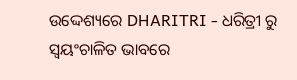ଉଦ୍ଦେଶ୍ୟରେ DHARITRI - ଧରିତ୍ରୀ ରୁ ସ୍ୱୟଂଚାଳିତ ଭାବରେ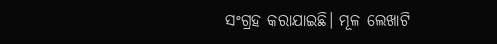ସଂଗ୍ରହ କରାଯାଇଛି। ମୂଳ ଲେଖାଟି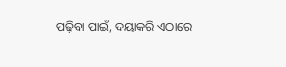ପଢ଼ିବା ପାଇଁ, ଦୟାକରି ଏଠାରେ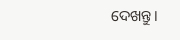ଦେଖନ୍ତୁ।